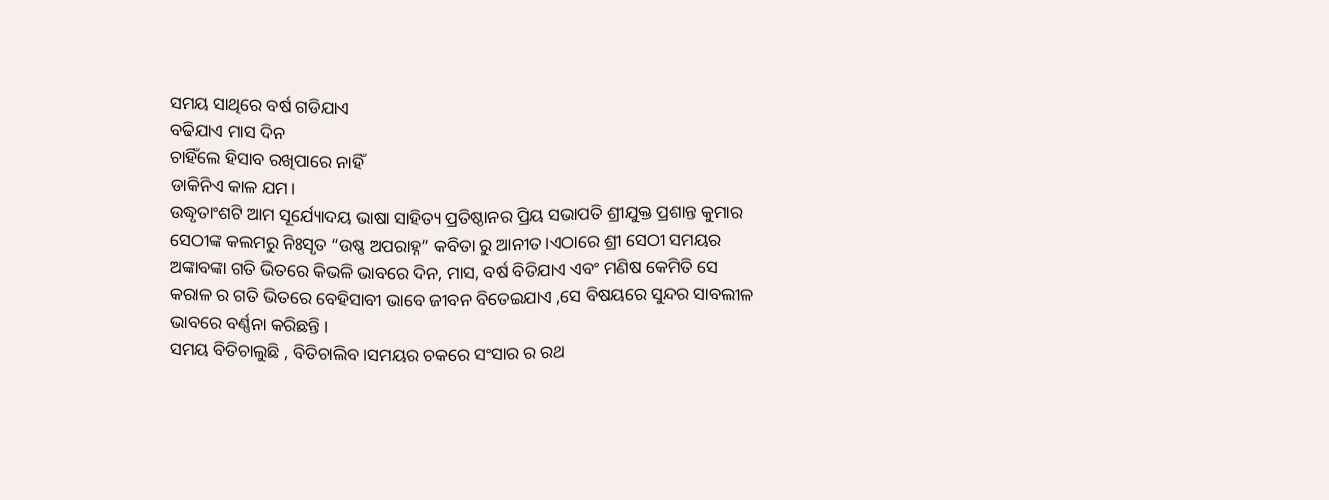ସମୟ ସାଥିରେ ବର୍ଷ ଗଡିଯାଏ
ବଢିଯାଏ ମାସ ଦିନ
ଚାହିଁଲେ ହିସାବ ରଖିପାରେ ନାହିଁ
ଡାକିନିଏ କାଳ ଯମ।
ଉଦ୍ଧୃତାଂଶଟି ଆମ ସୂର୍ଯ୍ୟୋଦୟ ଭାଷା ସାହିତ୍ୟ ପ୍ରତିଷ୍ଠାନର ପ୍ରିୟ ସଭାପତି ଶ୍ରୀଯୁକ୍ତ ପ୍ରଶାନ୍ତ କୁମାର ସେଠୀଙ୍କ କଲମରୁ ନିଃସୃତ “ଉଷ୍ଣ ଅପରାହ୍ନ” କବିତା ରୁ ଆନୀତ।ଏଠାରେ ଶ୍ରୀ ସେଠୀ ସମୟର ଅଙ୍କାବଙ୍କା ଗତି ଭିତରେ କିଭଳି ଭାବରେ ଦିନ, ମାସ, ବର୍ଷ ବିତିଯାଏ ଏବଂ ମଣିଷ କେମିତି ସେ କରାଳ ର ଗତି ଭିତରେ ବେହିସାବୀ ଭାବେ ଜୀବନ ବିତେଇଯାଏ ,ସେ ବିଷୟରେ ସୁନ୍ଦର ସାବଲୀଳ ଭାବରେ ବର୍ଣ୍ଣନା କରିଛନ୍ତି ।
ସମୟ ବିତିଚାଲୁଛି , ବିତିଚାଲିବ।ସମୟର ଚକରେ ସଂସାର ର ରଥ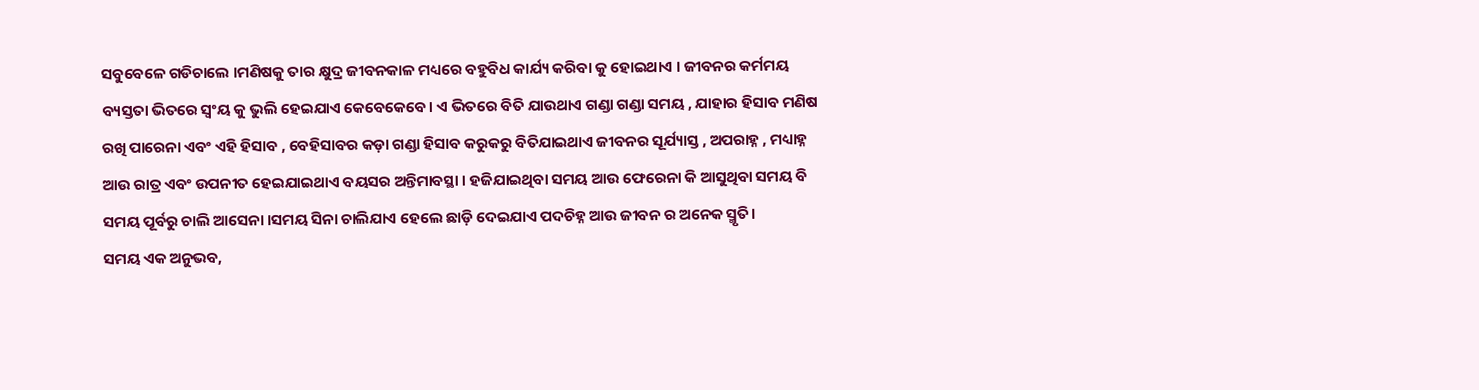ସବୁବେଳେ ଗଡିଚାଲେ ।ମଣିଷକୁ ତାର କ୍ଷୁଦ୍ର ଜୀବନକାଳ ମଧ୍ୟରେ ବହୁବିଧ କାର୍ଯ୍ୟ କରିବା କୁ ହୋଇଥାଏ । ଜୀବନର କର୍ମମୟ ବ୍ୟସ୍ତତା ଭିତରେ ସ୍ଵଂୟ କୁ ଭୁଲି ହେଇଯାଏ କେବେକେବେ। ଏ ଭିତରେ ବିତି ଯାଉଥାଏ ଗଣ୍ଡା ଗଣ୍ଡା ସମୟ , ଯାହାର ହିସାବ ମଣିଷ ରଖି ପାରେନା ଏବଂ ଏହି ହିସାବ , ବେହିସାବର କଡ଼ା ଗଣ୍ଡା ହିସାବ କରୁକରୁ ବିତିଯାଇଥାଏ ଜୀବନର ସୂର୍ଯ୍ୟାସ୍ତ , ଅପରାହ୍ନ , ମଧ୍ୟାହ୍ନ ଆଉ ରାତ୍ର ଏବଂ ଉପନୀତ ହେଇଯାଇଥାଏ ବୟସର ଅନ୍ତିମାବସ୍ଥା । ହଜିଯାଇଥିବା ସମୟ ଆଉ ଫେରେନା କି ଆସୁଥିବା ସମୟ ବି ସମୟ ପୂର୍ବରୁ ଚାଲି ଆସେନା ।ସମୟ ସିନା ଚାଲିଯାଏ ହେଲେ ଛାଡ଼ି ଦେଇଯାଏ ପଦଚିହ୍ନ ଆଉ ଜୀବନ ର ଅନେକ ସ୍ମୃତି।
ସମୟ ଏକ ଅନୁଭବ,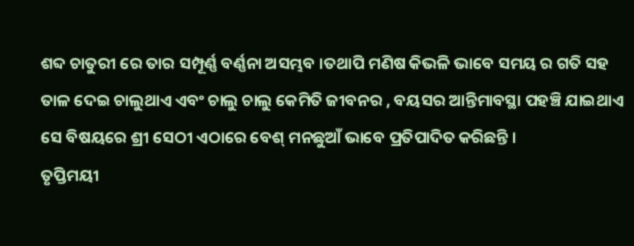ଶବ୍ଦ ଚାତୁରୀ ରେ ତାର ସମ୍ପୂର୍ଣ୍ଣ ବର୍ଣ୍ଣନା ଅସମ୍ଭବ ।ତଥାପି ମଣିଷ କିଭଳି ଭାବେ ସମୟ ର ଗତି ସହ ତାଳ ଦେଇ ଚାଲୁଥାଏ ଏବଂ ଚାଲୁ ଚାଲୁ କେମିତି ଜୀବନର , ବୟସର ଆନ୍ତିମାବସ୍ଥା ପହଞ୍ଚି ଯାଇଥାଏ ସେ ବିଷୟରେ ଶ୍ରୀ ସେଠୀ ଏଠାରେ ବେଶ୍ ମନଛୁଆଁ ଭାବେ ପ୍ରତିପାଦିତ କରିଛନ୍ତି ।
ତୃପ୍ତିମୟୀ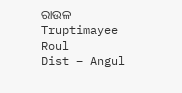ରାଉଳ
Truptimayee Roul
Dist – Angul